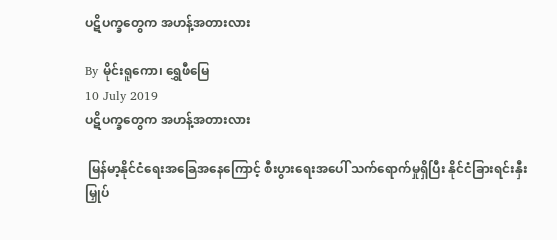ပဋိပက္ခတွေက အဟန့်အတားလား

By မိုင်းရူကော၊ ရွှေဖီမြေ
10 July 2019
ပဋိပက္ခတွေက အဟန့်အတားလား

 မြန်မာ့နိုင်ငံရေးအခြေအနေကြောင့် စီးပွားရေးအပေါ် သက်ရောက်မှုရှိပြီး နိုင်ငံခြားရင်းနှီးမြှုပ်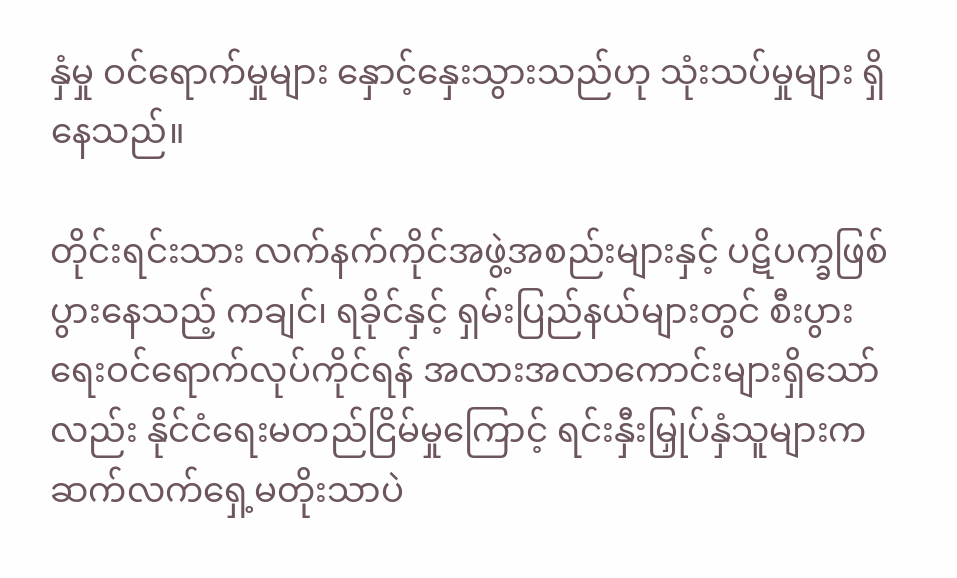နှံမှု ဝင်ရောက်မှုများ နှောင့်နှေးသွားသည်ဟု သုံးသပ်မှုများ ရှိနေသည်။

တိုင်းရင်းသား လက်နက်ကိုင်အဖွဲ့အစည်းများနှင့် ပဋိပက္ခဖြစ်ပွားနေသည့် ကချင်၊ ရခိုင်နှင့် ရှမ်းပြည်နယ်များတွင် စီးပွားရေးဝင်ရောက်လုပ်ကိုင်ရန် အလားအလာကောင်းများရှိသော်လည်း နိုင်ငံရေးမတည်ငြိမ်မှုကြောင့် ရင်းနှီးမြှုပ်နှံသူများက ဆက်လက်ရှေ့မတိုးသာပဲ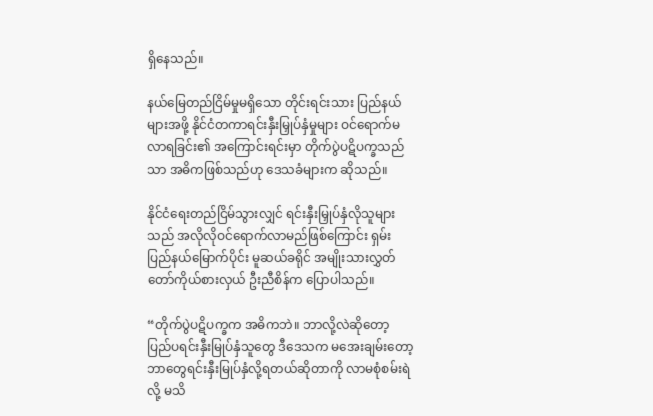ရှိနေသည်။

နယ်မြေတည်ငြိမ်မှုမရှိသော တိုင်းရင်းသား ပြည်နယ်များအဖို့ နိုင်ငံတကာရင်းနှီးမြှုပ်နှံမှုများ ဝင်ရောက်မလာရခြင်း၏ အကြောင်းရင်းမှာ တိုက်ပွဲပဋိပက္ခသည်သာ အဓိကဖြစ်သည်ဟု ဒေသခံများက ဆိုသည်။

နိုင်ငံရေးတည်ငြိမ်သွားလျှင် ရင်းနှီးမြှုပ်နှံလိုသူများသည် အလိုလိုဝင်ရောက်လာမည်ဖြစ်ကြောင်း ရှမ်းပြည်နယ်မြောက်ပိုင်း မူဆယ်ခရိုင် အမျိုးသားလွှတ်တော်ကိုယ်စားလှယ် ဦးညီစိန်က ပြောပါသည်။

“တိုက်ပွဲပဋိပက္ခက အဓိကဘဲ။ ဘာလို့လဲဆိုတော့ ပြည်ပရင်းနှီးမြုပ်နှံသူတွေ ဒီဒေသက မအေးချမ်းတော့ ဘာတွေရင်းနှီးမြုပ်နှံလို့ရတယ်ဆိုတာကို လာမစုံစမ်းရဲလို့ မသိ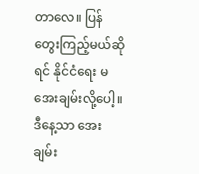တာလေ။ ပြန်တွေးကြည့်မယ်ဆိုရင် နိုင်ငံရေး မအေးချမ်းလို့ပေါ့။ ဒီနေ့သာ အေးချမ်း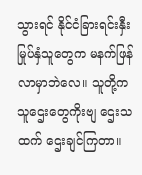သွားရင် နိုင်ငံခြားရင်းနှီးမြုပ်နှံသူတွေက မနက်ဖြန် လာမှာဘဲလေ။ သူတို့က သူဌေးတွေကိုးဗျ ဌေးသထက် ဌေးချင်ကြတာ။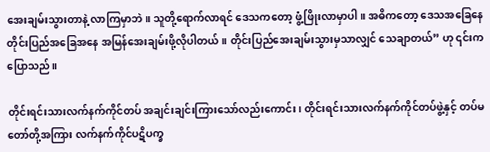အေးချမ်းသွားတာနဲ့ လာကြမှာဘဲ။ သူတို့ရောက်လာရင် ဒေသကတော့ ဖွံ့ဖြိုးလာမှာပါ။ အဓိကတော့ ဒေသအခြေနေ တိုင်းပြည်အခြေအနေ အမြန်အေးချမ်းဖို့လိုပါတယ်။ တိုင်းပြည်အေးချမ်းသွားမှသာလျှင် သေချာတယ်” ဟု ၎င်းက ပြောသည်။

တိုင်းရင်းသားလက်နက်ကိုင်တပ် အချင်းချင်းကြားသော်လည်းကောင်း၊ တိုင်းရင်းသားလက်နက်ကိုင်တပ်ဖွဲ့နှင့် တပ်မတော်တို့အကြား လက်နက်ကိုင်ပဋိပက္ခ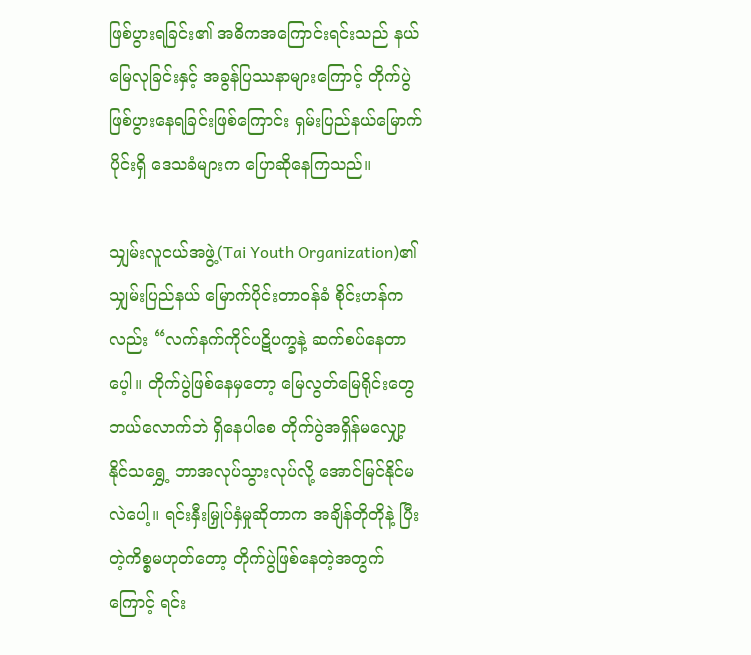ဖြစ်ပွားရခြင်း၏ အဓိကအကြောင်းရင်းသည် နယ်မြေလုခြင်းနှင့် အခွန်ပြဿနာများကြောင့် တိုက်ပွဲဖြစ်ပွားနေရခြင်းဖြစ်ကြောင်း ရှမ်းပြည်နယ်မြောက်ပိုင်းရှိ ဒေသခံများက ပြောဆိုနေကြသည်။

သျှမ်းလူငယ်အဖွဲ့(Tai Youth Organization)၏ သျှမ်းပြည်နယ် မြောက်ပိုင်းတာဝန်ခံ စိုင်းဟန်ကလည်း “လက်နက်ကိုင်ပဋိပက္ခနဲ့ ဆက်စပ်နေတာပေ့ါ။ တိုက်ပွဲဖြစ်နေမှတော့ မြေလွတ်မြေရိုင်းတွေ ဘယ်လောက်ဘဲ ရှိနေပါစေ တိုက်ပွဲအရှိန်မလျှော့နိုင်သရွှေ့ ဘာအလုပ်သွားလုပ်လို့ အောင်မြင်နိုင်မလဲပေါ့။ ရင်းနှီးမြှုပ်နှံမှုဆိုတာက အချိန်တိုတိုနဲ့ ပြီးတဲ့ကိစ္စမဟုတ်တော့ တိုက်ပွဲဖြစ်နေတဲ့အတွက်ကြောင့် ရင်း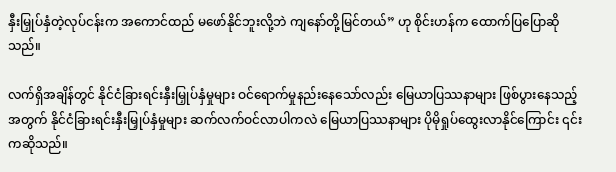နှီးမြှုပ်နှံတဲ့လုပ်ငန်းက အကောင်ထည် မဖော်နိုင်ဘူးလို့ဘဲ ကျနော်တို့မြင်တယ်” ဟု စိုင်းဟန်က ထောက်ပြပြောဆိုသည်။

လက်ရှိအချိန်တွင် နိုင်ငံခြားရင်းနှီးမြှုပ်နှံမှုများ ဝင်ရောက်မှုနည်းနေသော်လည်း မြေယာပြဿနာများ ဖြစ်ပွားနေသည့်အတွက် နိုင်ငံခြားရင်းနှီးမြှုပ်နှံမှုများ ဆက်လက်ဝင်လာပါကလဲ မြေယာပြဿနာများ ပိုမိုရှုပ်ထွေးလာနိုင်ကြောင်း ၎င်းကဆိုသည်။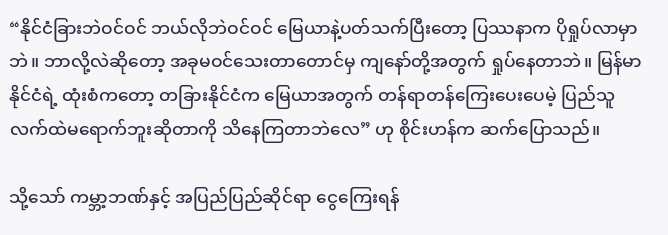“နိုင်ငံခြားဘဲဝင်ဝင် ဘယ်လိုဘဲဝင်ဝင် မြေယာနဲ့ပတ်သက်ပြီးတော့ ပြဿနာက ပိုရှုပ်လာမှာဘဲ။ ဘာလို့လဲဆိုတော့ အခုမဝင်သေးတာတောင်မှ ကျနော်တို့အတွက် ရှုပ်နေတာဘဲ။ မြန်မာနိုင်ငံရဲ့ ထုံးစံကတော့ တခြားနိုင်ငံက မြေယာအတွက် တန်ရာတန်ကြေးပေးပေမဲ့ ပြည်သူလက်ထဲမရောက်ဘူးဆိုတာကို သိနေကြတာဘဲလေ” ဟု စိုင်းဟန်က ဆက်ပြောသည်။

သို့သော် ကမ္ဘာ့ဘဏ်နှင့် အပြည်ပြည်ဆိုင်ရာ ငွေကြေးရန်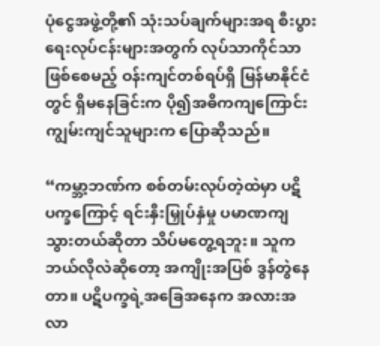ပုံငွေအဖွဲ့တို့၏ သုံးသပ်ချက်များအရ စီးပွားရေးလုပ်ငန်းများအတွက် လုပ်သာကိုင်သာဖြစ်စေမည့် ဝန်းကျင်တစ်ရပ်ရှိ မြန်မာနိုင်ငံတွင် ရှိမနေခြင်းက ပို၍အဓိကကျကြောင်း ကျွမ်းကျင်သူများက ပြောဆိုသည်။

“ကမ္ဘာ့ဘဏ်က စစ်တမ်းလုပ်တဲ့ထဲမှာ ပဋိပက္ခကြောင့် ရင်းနှီးမြှုပ်နှံမှု ပမာဏကျသွားတယ်ဆိုတာ သိပ်မတွေ့ရဘူး။ သူက ဘယ်လိုလဲဆိုတော့ အကျိုးအပြစ် ဒွန်တွဲနေတာ။ ပဋိပက္ခရဲ့အခြေအနေက အလားအလာ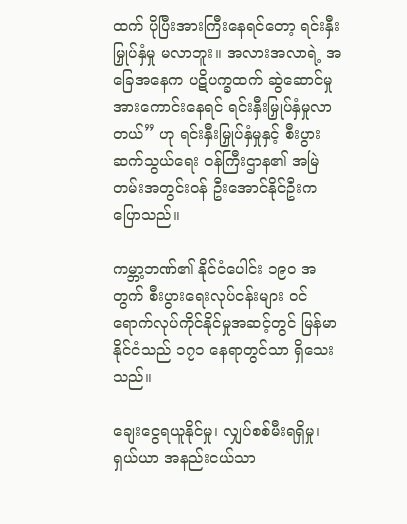ထက် ပိုပြီးအားကြီးနေရင်တော့ ရင်းနှီးမြှုပ်နှံမှု မလာဘူး။ အလားအလာရဲ့ အခြေအနေက ပဋိပက္ခထက် ဆွဲဆောင်မှုအားကောင်းနေရင် ရင်းနှီးမြှုပ်နှံမှုလာတယ်” ဟု ရင်းနှီးမြှုပ်နှံမှုနှင့် စီးပွားဆက်သွယ်ရေး ဝန်ကြီးဌာန၏ အမြဲတမ်းအတွင်းဝန် ဦးအောင်နိုင်ဦးက ပြောသည်။

ကမ္ဘာ့ဘဏ်၏ နိုင်ငံပေါင်း ၁၉၀ အတွက် စီးပွားရေးလုပ်ငန်းများ ဝင်ရောက်လုပ်ကိုင်နိုင်မှုအဆင့်တွင် မြန်မာနိုင်ငံသည် ၁၇၁ နေရာတွင်သာ ရှိသေးသည်။

ချေးငွေရယူနိုင်မှု၊ လျှပ်စစ်မီးရရှိမှု၊ ရှယ်ယာ အနည်းငယ်သာ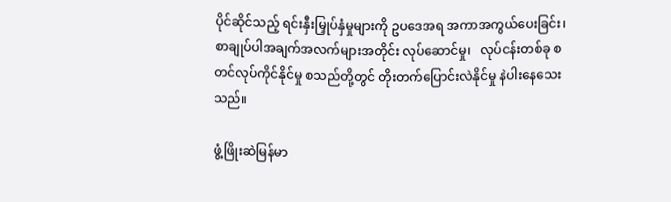ပိုင်ဆိုင်သည့် ရင်းနှီးမြှုပ်နှံမှုများကို ဥပဒေအရ အကာအကွယ်ပေးခြင်း၊ စာချုပ်ပါအချက်အလက်များအတိုင်း လုပ်ဆောင်မှု၊   လုပ်ငန်းတစ်ခု စတင်လုပ်ကိုင်နိုင်မှု စသည်တို့တွင် တိုးတက်ပြောင်းလဲနိုင်မှု နဲပါးနေသေးသည်။

ဖွံ့ဖြိုးဆဲမြန်မာ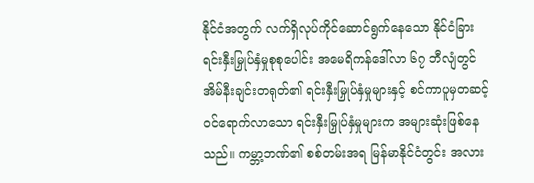နိုင်ငံအတွက် လက်ရှိလုပ်ကိုင်ဆောင်ရွက်နေသော နိုင်ငံခြားရင်းနှီးမြှုပ်နှံမှုစုစုပေါင်း အမေရိကန်ဒေါ်လာ ၆၇ ဘီလျံတွင် အိမ်နီးချင်းတရုတ်၏ ရင်းနှီးမြှုပ်နှံမှုများနှင့် စင်ကာပူမှတဆင့် ဝင်ရောက်လာသော ရင်းနှီးမြှုပ်နှံမှုများက အများဆုံးဖြစ်နေသည်။ ကမ္ဘာ့ဘဏ်၏ စစ်တမ်းအရ မြန်မာနိုင်ငံတွင်း အလား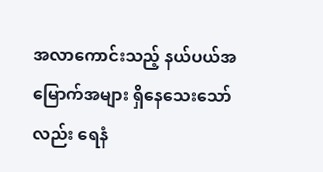အလာကောင်းသည့် နယ်ပယ်အမြောက်အများ ရှိနေသေးသော်လည်း ရေနံ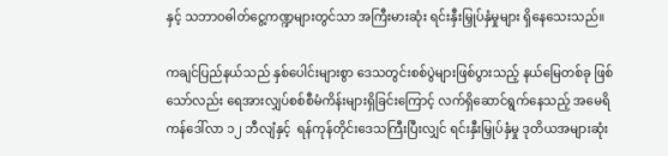နှင့် သဘာဝဓါတ်ငွေ့ကဏ္ဍများတွင်သာ အကြီးမားဆုံး ရင်းနှီးမြှုပ်နှံမှုများ ရှိနေသေးသည်။

ကချင်ပြည်နယ်သည် နှစ်ပေါင်းများစွာ ဒေသတွင်းစစ်ပွဲများဖြစ်ပွားသည့် နယ်မြေတစ်ခု ဖြစ်သော်လည်း ရေအားလျှပ်စစ်စီမံကိန်းများရှိခြင်းကြောင့် လက်ရှိဆောင်ရွက်နေသည့် အမေရိကန်ဒေါ်လာ ၁၂ ဘီလျံနှင့်  ရန်ကုန်တိုင်းဒေသကြီးပြီးလျှင် ရင်းနှီးမြှုပ်နှံမှု ဒုတိယအများဆုံး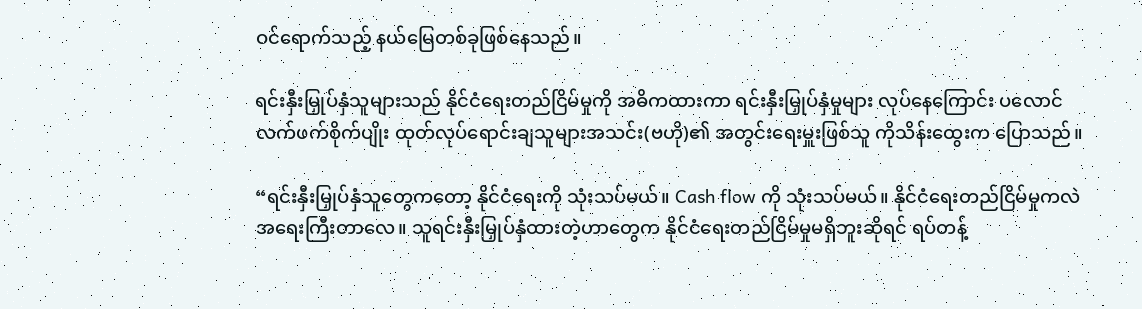ဝင်ရောက်သည့် နယ်မြေတစ်ခုဖြစ်နေသည်။

ရင်းနှီးမြှုပ်နှံသူများသည် နိုင်ငံရေးတည်ငြိမ်မှုကို အဓိကထားကာ ရင်းနှီးမြှုပ်နှံမှုများ လုပ်နေကြောင်း ပလောင်လက်ဖက်စိုက်ပျိုး ထုတ်လုပ်ရောင်းချသူများအသင်း(ဗဟို)၏ အတွင်းရေးမှူးဖြစ်သူ ကိုသိန်းထွေးက ပြောသည်။

“ရင်းနှီးမြှုပ်နှံသူတွေကတော့ နိုင်ငံရေးကို သုံးသပ်မယ်။ Cash flow ကို သုံးသပ်မယ်။ နိုင်ငံရေးတည်ငြိမ်မှုကလဲ အရေးကြီးတာလေ။ သူရင်းနှီးမြှုပ်နှံထားတဲ့ဟာတွေက နိုင်ငံရေးတည်ငြိမ်မှုမရှိဘူးဆိုရင် ရပ်တန့်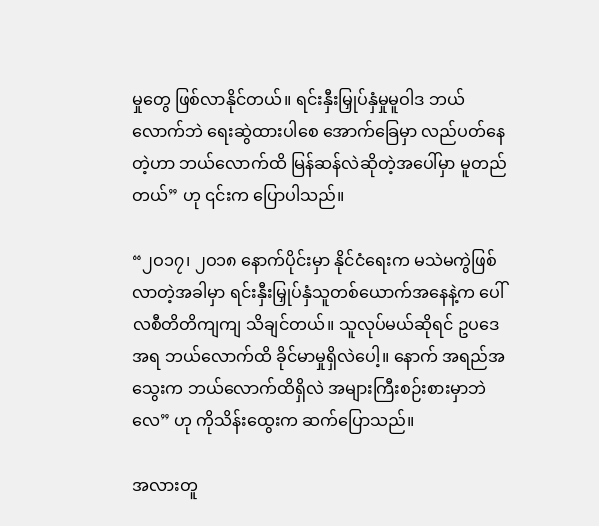မှုတွေ ဖြစ်လာနိုင်တယ်။ ရင်းနှီးမြှုပ်နှံမှုမူဝါဒ ဘယ်လောက်ဘဲ ရေးဆွဲထားပါစေ အောက်ခြေမှာ လည်ပတ်နေတဲ့ဟာ ဘယ်လောက်ထိ မြန်ဆန်လဲဆိုတဲ့အပေါ်မှာ မူတည်တယ်” ဟု ၎င်းက ပြောပါသည်။

“၂ဝ၁၇၊ ၂ဝ၁၈ နောက်ပိုင်းမှာ နိုင်ငံရေးက မသဲမကွဲဖြစ်လာတဲ့အခါမှာ ရင်းနှီးမြှုပ်နှံသူတစ်ယောက်အနေနဲ့က ပေါ်လစီတိတိကျကျ သိချင်တယ်။ သူလုပ်မယ်ဆိုရင် ဥပဒေအရ ဘယ်လောက်ထိ ခိုင်မာမှုရှိလဲပေါ့။ နောက် အရည်အသွေးက ဘယ်လောက်ထိရှိလဲ အများကြီးစဉ်းစားမှာဘဲလေ” ဟု ကိုသိန်းထွေးက ဆက်ပြောသည်။

အလားတူ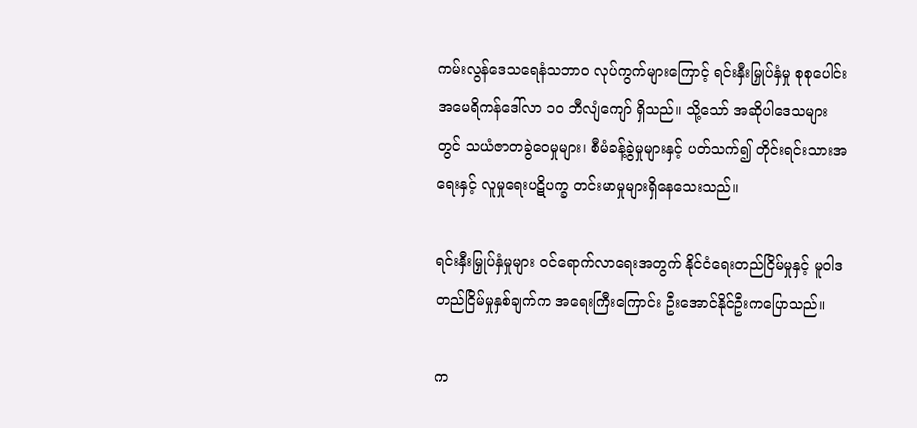ကမ်းလွန်ဒေသရေနံသဘာဝ လုပ်ကွက်များကြောင့် ရင်းနှီးမြှုပ်နှံမှု စုစုပေါင်း အမေရိကန်ဒေါ်လာ ၁၀ ဘီလျံကျော် ရှိသည်။ သို့သော် အဆိုပါဒေသများတွင် သယံဇာတခွဲဝေမှုများ၊ စီမံခန့်ခွဲမှုများနှင့် ပတ်သက်၍ တိုင်းရင်းသားအရေးနှင့် လူမှုရေးပဋိပက္ခ တင်းမာမှုများရှိနေသေးသည်။

ရင်းနှီးမြှုပ်နှံမှုများ ဝင်ရောက်လာရေးအတွက် နိုင်ငံရေးတည်ငြိမ်မှုနှင့် မူဝါဒတည်ငြိမ်မှုနှစ်ချက်က အရေးကြီးကြောင်း ဦးအောင်နိုင်ဦးကပြောသည်။

က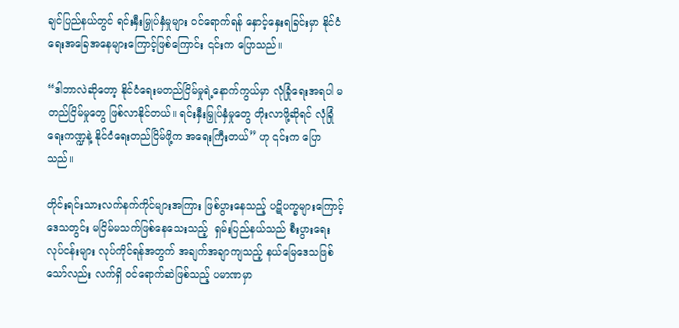ချင်ပြည်နယ်တွင် ရင်းနှီးမြှုပ်နှံမှုများ ဝင်ရောက်ရန် နှောင့်နှေးရခြင်းမှာ နိုင်ငံရေးအခြေအနေများကြောင့်ဖြစ်ကြောင်း ၎င်းက ပြောသည်။

“ဒါဘာလဲဆိုတော့ နိုင်ငံရေးမတည်ငြိမ်မှုရဲ့နောက်ကွယ်မှာ လုံခြုံရေးအရပါ မတည်ငြိမ်မှုတွေ ဖြစ်လာနိုင်တယ်။ ရင်းနှီးမြှုပ်နှံမှုတွေ တိုးလာဖို့ဆိုရင် လုံခြုံရေးကဏ္ဍနဲ့ နိုင်ငံရေးတည်ငြိမ်ဖို့က အရေးကြီးတယ်” ဟု ၎င်းက ပြောသည်။

တိုင်းရင်းသားလက်နက်ကိုင်များအကြား ဖြစ်ပွားနေသည့် ပဋိပက္ခများကြောင့် ဒေသတွင်း မငြိမ်မသက်ဖြစ်နေသေးသည့်  ရှမ်းပြည်နယ်သည် စီးပွားရေးလုပ်ငန်းများ လုပ်ကိုင်ရန်အတွက် အချက်အချာကျသည့် နယ်မြေဒေသဖြစ်သော်လည်း လက်ရှိ ဝင်ရောက်ဆဲဖြစ်သည့် ပမာဏမှာ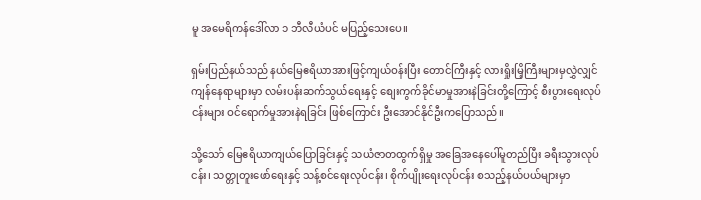မူ အမေရိကန်ဒေါ်လာ ၁ ဘီလီယံပင် မပြည့်သေးပေ။

ရှမ်းပြည်နယ်သည် နယ်မြေဧရိယာအားဖြင့်ကျယ်ဝန်းပြီး တောင်ကြီးနှင့် လားရှိုးမြိ့ကြီးများမှလွှဲလျှင် ကျန်နေရာများမှာ လမ်းပန်းဆက်သွယ်ရေးနှင့် စျေးကွက်ခိုင်မာမှုအားနဲခြင်းတို့ကြောင့် စီးပွားရေးလုပ်ငန်းများ ဝင်ရောက်မှုအားနဲရခြင်း ဖြစ်ကြောင်း ဦးအောင်နိုင်ဦးကပြောသည်။

သို့သော် မြေဧရိယာကျယ်ပြောခြင်းနှင့် သယံဇာတထွက်ရှိမှု အခြေအနေပေါ်မူတည်ပြီး ခရီးသွားလုပ်ငန်း၊ သတ္တုတူးဖော်ရေးနှင့် သန့်စင်ရေးလုပ်ငန်း၊ စိုက်ပျိုးရေးလုပ်ငန်း စသည့်နယ်ပယ်များမှာ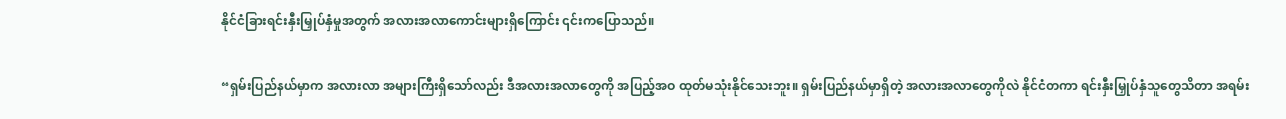နိုင်ငံခြားရင်းနှီးမြှုပ်နှံမှုအတွက် အလားအလာကောင်းများရှိကြောင်း ၎င်းကပြောသည်။

“ရှမ်းပြည်နယ်မှာက အလားလာ အများကြီးရှိသော်လည်း ဒီအလားအလာတွေကို အပြည့်အဝ ထုတ်မသုံးနိုင်သေးဘူး။ ရှမ်းပြည်နယ်မှာရှိတဲ့ အလားအလာတွေကိုလဲ နိုင်ငံတကာ ရင်းနှီးမြှုပ်နှံသူတွေသိတာ အရမ်း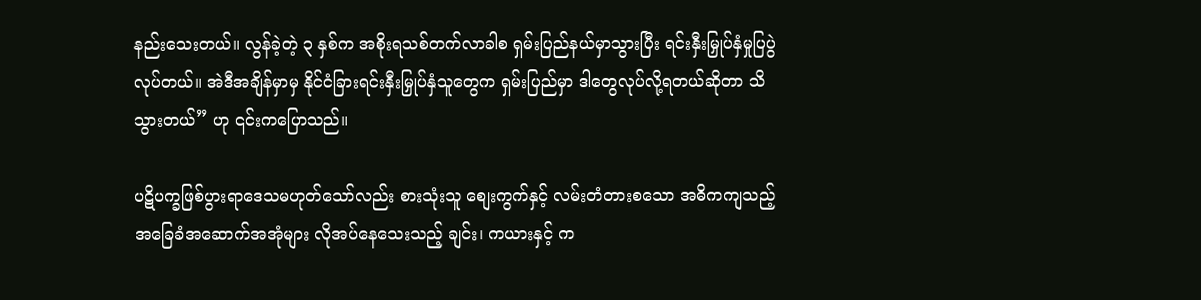နည်းသေးတယ်။ လွန်ခဲ့တဲ့ ၃ နှစ်က အစိုးရသစ်တက်လာခါစ ရှမ်းပြည်နယ်မှာသွားပြီး ရင်းနှီးမြှုပ်နှံမှုပြပွဲ လုပ်တယ်။ အဲဒီအချိန်မှာမှ နိုင်ငံခြားရင်းနှီးမြှုပ်နှံသူတွေက ရှမ်းပြည်မှာ ဒါတွေလုပ်လို့ရတယ်ဆိုတာ သိသွားတယ်” ဟု ၎င်းကပြောသည်။

ပဋိပက္ခဖြစ်ပွားရာဒေသမဟုတ်သော်လည်း စားသုံးသူ စျေးကွက်နှင့် လမ်းတံတားစသော အဓိကကျသည့် အခြေခံအဆောက်အအုံများ လိုအပ်နေသေးသည့် ချင်း၊ ကယားနှင့် က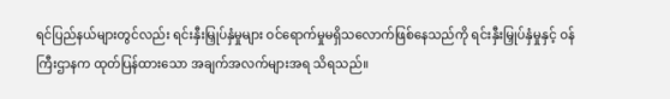ရင်ပြည်နယ်များတွင်လည်း ရင်းနှီးမြှုပ်နှံမှုများ ဝင်ရောက်မှုမရှိသလောက်ဖြစ်နေသည်ကို ရင်းနှီးမြှုပ်နှံမှုနှင့် ဝန်ကြီးဌာနက ထုတ်ပြန်ထားသော အချက်အလက်များအရ သိရသည်။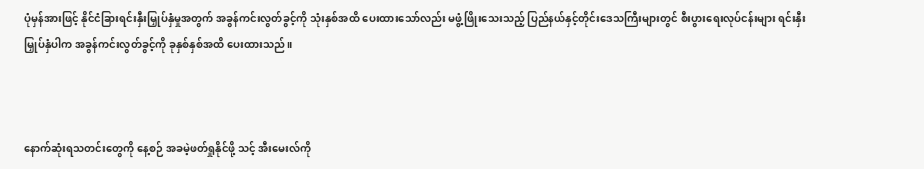ပုံမှန်အားဖြင့် နိုင်ငံခြားရင်းနှီးမြှုပ်နှံမှုအတွက် အခွန်ကင်းလွတ်ခွင့်ကို သုံးနှစ်အထိ ပေးထားသော်လည်း မဖွံ့ဖြိုးသေးသည့် ပြည်နယ်နှင့်တိုင်းဒေသကြီးများတွင် စီးပွားရေးလုပ်ငန်းများ ရင်းနှီးမြှုပ်နှံပါက အခွန်ကင်းလွတ်ခွင့်ကို ခုနှစ်နှစ်အထိ ပေးထားသည်။



နောက်ဆုံးရသတင်းတွေကို နေ့စဉ် အခမဲ့ဖတ်ရှုနိုင်ဖို့ သင့် အီးမေးလ်ကို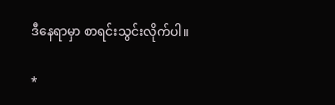ဒီနေရာမှာ စာရင်းသွင်းလိုက်ပါ။

*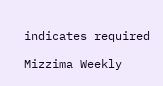indicates required

Mizzima Weekly